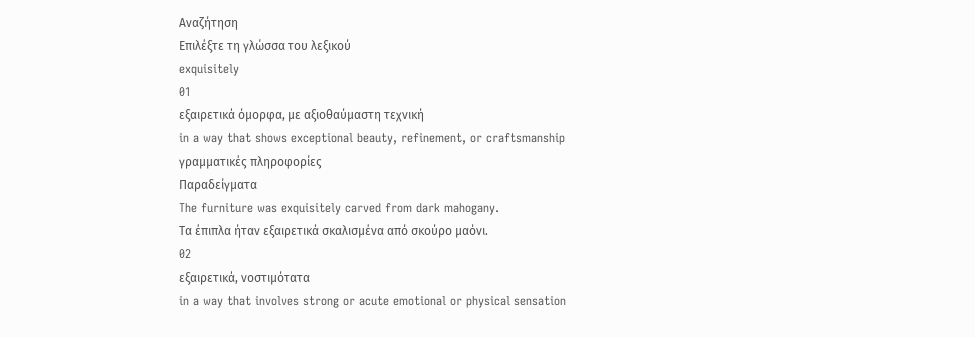Αναζήτηση
Επιλέξτε τη γλώσσα του λεξικού
exquisitely
01
εξαιρετικά όμορφα, με αξιοθαύμαστη τεχνική
in a way that shows exceptional beauty, refinement, or craftsmanship
γραμματικές πληροφορίες
Παραδείγματα
The furniture was exquisitely carved from dark mahogany.
Τα έπιπλα ήταν εξαιρετικά σκαλισμένα από σκούρο μαόνι.
02
εξαιρετικά, νοστιμότατα
in a way that involves strong or acute emotional or physical sensation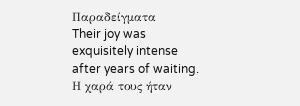Παραδείγματα
Their joy was exquisitely intense after years of waiting.
Η χαρά τους ήταν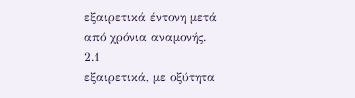εξαιρετικά έντονη μετά από χρόνια αναμονής.
2.1
εξαιρετικά, με οξύτητα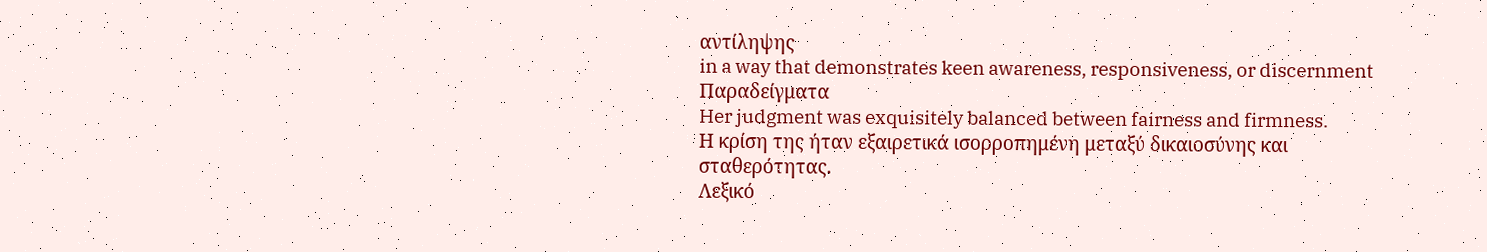αντίληψης
in a way that demonstrates keen awareness, responsiveness, or discernment
Παραδείγματα
Her judgment was exquisitely balanced between fairness and firmness.
Η κρίση της ήταν εξαιρετικά ισορροπημένη μεταξύ δικαιοσύνης και σταθερότητας.
Λεξικό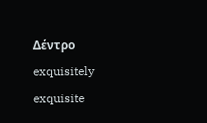Δέντρο
exquisitely
exquisite